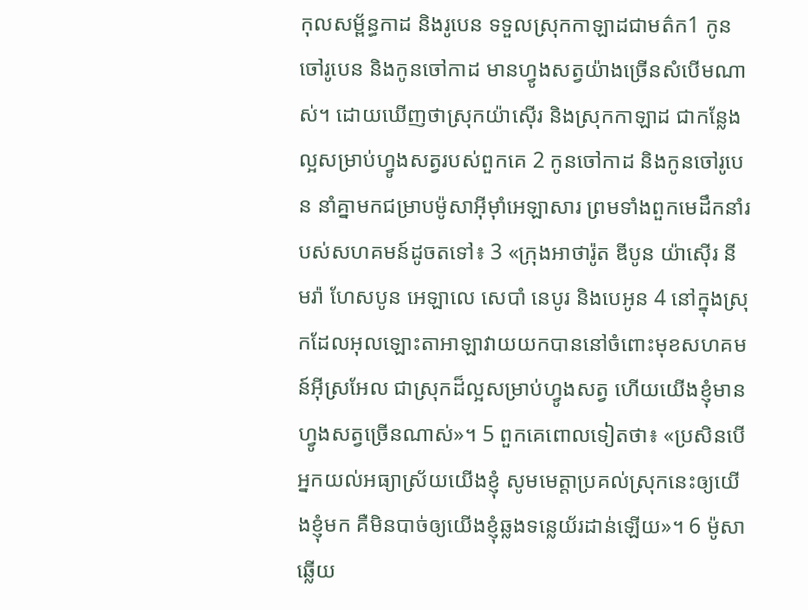កុលសម្ព័ន្ធកាដ និងរូបេន ទទួលស្រុកកាឡាដជាមត៌ក1 កូនចៅរូបេន និងកូនចៅកាដ មានហ្វូងសត្វយ៉ាងច្រើនសំបើមណាស់។ ដោយឃើញថាស្រុកយ៉ាស៊ើរ និងស្រុកកាឡាដ ជាកន្លែងល្អសម្រាប់ហ្វូងសត្វរបស់ពួកគេ 2 កូនចៅកាដ និងកូនចៅរូបេន នាំគ្នាមកជម្រាបម៉ូសាអ៊ីមុាំអេឡាសារ ព្រមទាំងពួកមេដឹកនាំរបស់សហគមន៍ដូចតទៅ៖ 3 «ក្រុងអាថារ៉ូត ឌីបូន យ៉ាស៊ើរ នីមរ៉ា ហែសបូន អេឡាលេ សេបាំ នេបូរ និងបេអូន 4 នៅក្នុងស្រុកដែលអុលឡោះតាអាឡាវាយយកបាននៅចំពោះមុខសហគមន៍អ៊ីស្រអែល ជាស្រុកដ៏ល្អសម្រាប់ហ្វូងសត្វ ហើយយើងខ្ញុំមានហ្វូងសត្វច្រើនណាស់»។ 5 ពួកគេពោលទៀតថា៖ «ប្រសិនបើអ្នកយល់អធ្យាស្រ័យយើងខ្ញុំ សូមមេត្តាប្រគល់ស្រុកនេះឲ្យយើងខ្ញុំមក គឺមិនបាច់ឲ្យយើងខ្ញុំឆ្លងទន្លេយ័រដាន់ឡើយ»។ 6 ម៉ូសាឆ្លើយ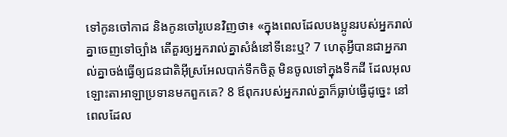ទៅកូនចៅកាដ និងកូនចៅរូបេនវិញថា៖ «ក្នុងពេលដែលបងប្អូនរបស់អ្នករាល់គ្នាចេញទៅច្បាំង តើគួរឲ្យអ្នករាល់គ្នាសំងំនៅទីនេះឬ? 7 ហេតុអ្វីបានជាអ្នករាល់គ្នាចង់ធ្វើឲ្យជនជាតិអ៊ីស្រអែលបាក់ទឹកចិត្ត មិនចូលទៅក្នុងទឹកដី ដែលអុលឡោះតាអាឡាប្រទានមកពួកគេ? 8 ឪពុករបស់អ្នករាល់គ្នាក៏ធ្លាប់ធ្វើដូច្នេះ នៅពេលដែល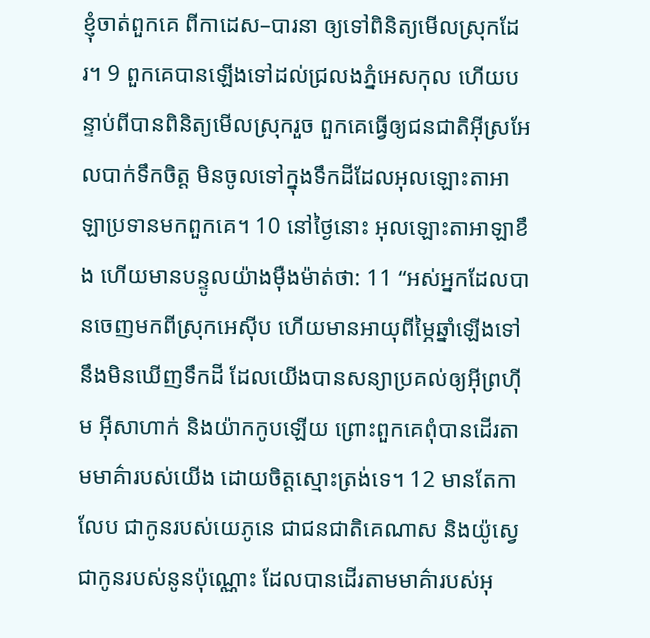ខ្ញុំចាត់ពួកគេ ពីកាដេស–បារនា ឲ្យទៅពិនិត្យមើលស្រុកដែរ។ 9 ពួកគេបានឡើងទៅដល់ជ្រលងភ្នំអេសកុល ហើយបន្ទាប់ពីបានពិនិត្យមើលស្រុករួច ពួកគេធ្វើឲ្យជនជាតិអ៊ីស្រអែលបាក់ទឹកចិត្ត មិនចូលទៅក្នុងទឹកដីដែលអុលឡោះតាអាឡាប្រទានមកពួកគេ។ 10 នៅថ្ងៃនោះ អុលឡោះតាអាឡាខឹង ហើយមានបន្ទូលយ៉ាងម៉ឺងម៉ាត់ថា: 11 “អស់អ្នកដែលបានចេញមកពីស្រុកអេស៊ីប ហើយមានអាយុពីម្ភៃឆ្នាំឡើងទៅ នឹងមិនឃើញទឹកដី ដែលយើងបានសន្យាប្រគល់ឲ្យអ៊ីព្រហ៊ីម អ៊ីសាហាក់ និងយ៉ាកកូបឡើយ ព្រោះពួកគេពុំបានដើរតាមមាគ៌ារបស់យើង ដោយចិត្តស្មោះត្រង់ទេ។ 12 មានតែកាលែប ជាកូនរបស់យេភូនេ ជាជនជាតិគេណាស និងយ៉ូស្វេជាកូនរបស់នូនប៉ុណ្ណោះ ដែលបានដើរតាមមាគ៌ារបស់អុ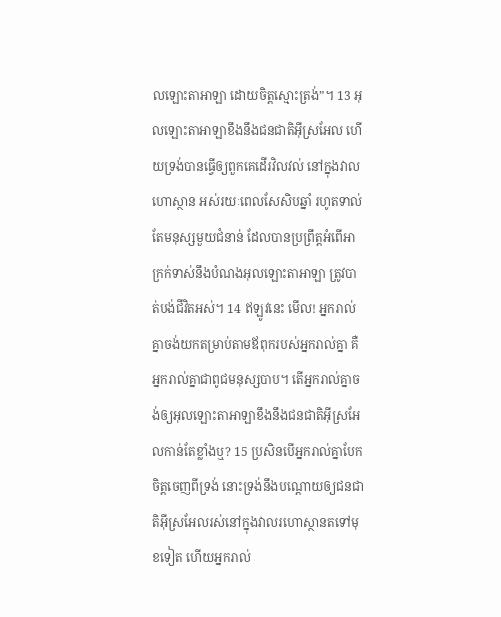លឡោះតាអាឡា ដោយចិត្តស្មោះត្រង់”។ 13 អុលឡោះតាអាឡាខឹងនឹងជនជាតិអ៊ីស្រអែល ហើយទ្រង់បានធ្វើឲ្យពួកគេដើរវិលវល់ នៅក្នុងវាលហោស្ថាន អស់រយៈពេលសែសិបឆ្នាំ រហូតទាល់តែមនុស្សមួយជំនាន់ ដែលបានប្រព្រឹត្តអំពើអាក្រក់ទាស់នឹងបំណងអុលឡោះតាអាឡា ត្រូវបាត់បង់ជីវិតអស់។ 14 ឥឡូវនេះ មើល! អ្នករាល់គ្នាចង់យកតម្រាប់តាមឪពុករបស់អ្នករាល់គ្នា គឺអ្នករាល់គ្នាជាពូជមនុស្សបាប។ តើអ្នករាល់គ្នាចង់ឲ្យអុលឡោះតាអាឡាខឹងនឹងជនជាតិអ៊ីស្រអែលកាន់តែខ្លាំងឬ? 15 ប្រសិនបើអ្នករាល់គ្នាបែកចិត្តចេញពីទ្រង់ នោះទ្រង់នឹងបណ្តោយឲ្យជនជាតិអ៊ីស្រអែលរស់នៅក្នុងវាលរហោស្ថានតទៅមុខទៀត ហើយអ្នករាល់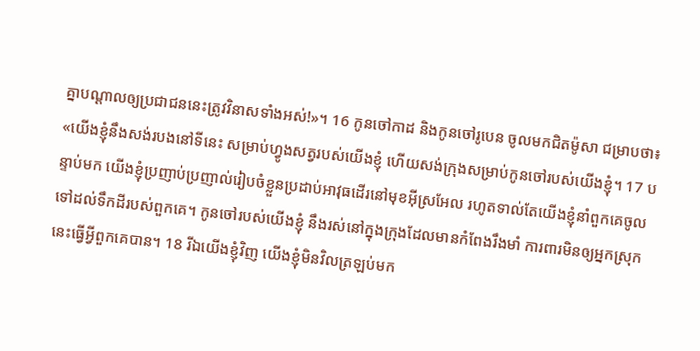គ្នាបណ្តាលឲ្យប្រជាជននេះត្រូវវិនាសទាំងអស់!»។ 16 កូនចៅកាដ និងកូនចៅរូបេន ចូលមកជិតម៉ូសា ជម្រាបថា៖ «យើងខ្ញុំនឹងសង់របងនៅទីនេះ សម្រាប់ហ្វូងសត្វរបស់យើងខ្ញុំ ហើយសង់ក្រុងសម្រាប់កូនចៅរបស់យើងខ្ញុំ។ 17 បន្ទាប់មក យើងខ្ញុំប្រញាប់ប្រញាល់រៀបចំខ្លួនប្រដាប់អាវុធដើរនៅមុខអ៊ីស្រអែល រហូតទាល់តែយើងខ្ញុំនាំពួកគេចូលទៅដល់ទឹកដីរបស់ពួកគេ។ កូនចៅរបស់យើងខ្ញុំ នឹងរស់នៅក្នុងក្រុងដែលមានកំពែងរឹងមាំ ការពារមិនឲ្យអ្នកស្រុកនេះធ្វើអ្វីពួកគេបាន។ 18 រីឯយើងខ្ញុំវិញ យើងខ្ញុំមិនវិលត្រឡប់មក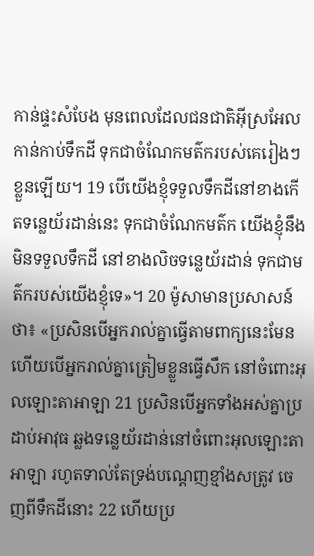កាន់ផ្ទះសំបែង មុនពេលដែលជនជាតិអ៊ីស្រអែលកាន់កាប់ទឹកដី ទុកជាចំណែកមត៌ករបស់គេរៀងៗខ្លួនឡើយ។ 19 បើយើងខ្ញុំទទួលទឹកដីនៅខាងកើតទន្លេយ័រដាន់នេះ ទុកជាចំណែកមត៌ក យើងខ្ញុំនឹងមិនទទួលទឹកដី នៅខាងលិចទន្លេយ័រដាន់ ទុកជាមត៌ករបស់យើងខ្ញុំទេ»។ 20 ម៉ូសាមានប្រសាសន៍ថា៖ «ប្រសិនបើអ្នករាល់គ្នាធ្វើតាមពាក្យនេះមែន ហើយបើអ្នករាល់គ្នាត្រៀមខ្លួនធ្វើសឹក នៅចំពោះអុលឡោះតាអាឡា 21 ប្រសិនបើអ្នកទាំងអស់គ្នាប្រដាប់អាវុធ ឆ្លងទន្លេយ័រដាន់នៅចំពោះអុលឡោះតាអាឡា រហូតទាល់តែទ្រង់បណ្តេញខ្មាំងសត្រូវ ចេញពីទឹកដីនោះ 22 ហើយប្រ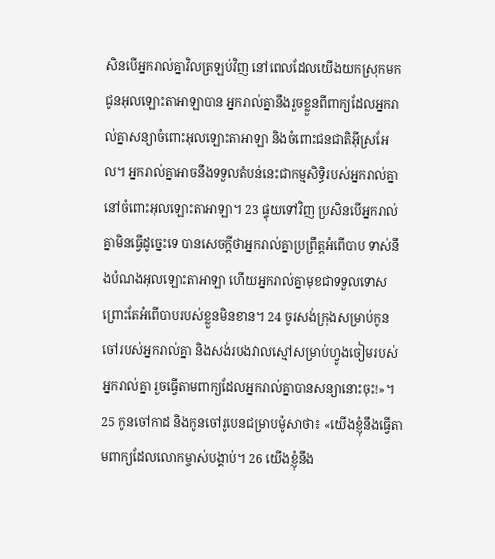សិនបើអ្នករាល់គ្នាវិលត្រឡប់វិញ នៅពេលដែលយើងយកស្រុកមកជូនអុលឡោះតាអាឡាបាន អ្នករាល់គ្នានឹងរួចខ្លួនពីពាក្យដែលអ្នករាល់គ្នាសន្យាចំពោះអុលឡោះតាអាឡា និងចំពោះជនជាតិអ៊ីស្រអែល។ អ្នករាល់គ្នាអាចនឹងទទួលតំបន់នេះជាកម្មសិទ្ធិរបស់អ្នករាល់គ្នា នៅចំពោះអុលឡោះតាអាឡា។ 23 ផ្ទុយទៅវិញ ប្រសិនបើអ្នករាល់គ្នាមិនធ្វើដូច្នេះទេ បានសេចក្តីថាអ្នករាល់គ្នាប្រព្រឹត្តអំពើបាប ទាស់នឹងបំណងអុលឡោះតាអាឡា ហើយអ្នករាល់គ្នាមុខជាទទួលទោស ព្រោះតែអំពើបាបរបស់ខ្លួនមិនខាន។ 24 ចូរសង់ក្រុងសម្រាប់កូនចៅរបស់អ្នករាល់គ្នា និងសង់របងវាលស្មៅសម្រាប់ហ្វូងចៀមរបស់អ្នករាល់គ្នា រួចធ្វើតាមពាក្យដែលអ្នករាល់គ្នាបានសន្យានោះចុះ!»។ 25 កូនចៅកាដ និងកូនចៅរូបេនជម្រាបម៉ូសាថា៖ «យើងខ្ញុំនឹងធ្វើតាមពាក្យដែលលោកម្ចាស់បង្គាប់។ 26 យើងខ្ញុំនឹង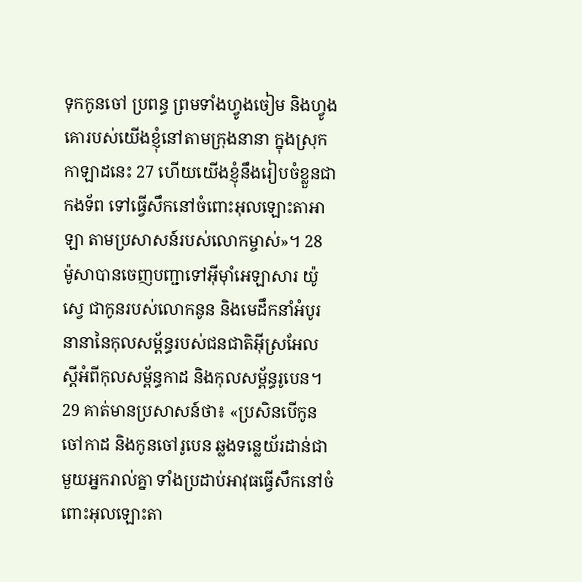ទុកកូនចៅ ប្រពន្ធ ព្រមទាំងហ្វូងចៀម និងហ្វូងគោរបស់យើងខ្ញុំនៅតាមក្រុងនានា ក្នុងស្រុកកាឡាដនេះ 27 ហើយយើងខ្ញុំនឹងរៀបចំខ្លួនជាកងទ័ព ទៅធ្វើសឹកនៅចំពោះអុលឡោះតាអាឡា តាមប្រសាសន៍របស់លោកម្ចាស់»។ 28 ម៉ូសាបានចេញបញ្ជាទៅអ៊ីមុាំអេឡាសារ យ៉ូស្វេ ជាកូនរបស់លោកនូន និងមេដឹកនាំអំបូរនានានៃកុលសម្ព័ន្ធរបស់ជនជាតិអ៊ីស្រអែល ស្តីអំពីកុលសម្ព័ន្ធកាដ និងកុលសម្ព័ន្ធរូបេន។ 29 គាត់មានប្រសាសន៍ថា៖ «ប្រសិនបើកូនចៅកាដ និងកូនចៅរូបេន ឆ្លងទន្លេយ័រដាន់ជាមួយអ្នករាល់គ្នា ទាំងប្រដាប់អាវុធធ្វើសឹកនៅចំពោះអុលឡោះតា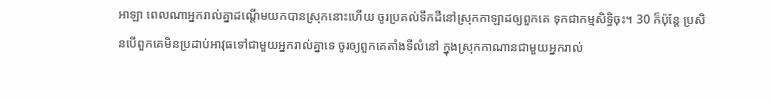អាឡា ពេលណាអ្នករាល់គ្នាដណ្តើមយកបានស្រុកនោះហើយ ចូរប្រគល់ទឹកដីនៅស្រុកកាឡាដឲ្យពួកគេ ទុកជាកម្មសិទ្ធិចុះ។ 30 ក៏ប៉ុន្តែ ប្រសិនបើពួកគេមិនប្រដាប់អាវុធទៅជាមួយអ្នករាល់គ្នាទេ ចូរឲ្យពួកគេតាំងទីលំនៅ ក្នុងស្រុកកាណានជាមួយអ្នករាល់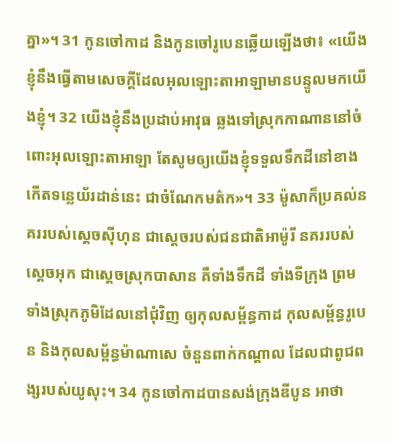គ្នា»។ 31 កូនចៅកាដ និងកូនចៅរូបេនឆ្លើយឡើងថា៖ «យើងខ្ញុំនឹងធ្វើតាមសេចក្តីដែលអុលឡោះតាអាឡាមានបន្ទូលមកយើងខ្ញុំ។ 32 យើងខ្ញុំនឹងប្រដាប់អាវុធ ឆ្លងទៅស្រុកកាណាននៅចំពោះអុលឡោះតាអាឡា តែសូមឲ្យយើងខ្ញុំទទួលទឹកដីនៅខាងកើតទន្លេយ័រដាន់នេះ ជាចំណែកមត៌ក»។ 33 ម៉ូសាក៏ប្រគល់នគររបស់ស្តេចស៊ីហុន ជាស្តេចរបស់ជនជាតិអាម៉ូរី នគររបស់ស្តេចអុក ជាស្តេចស្រុកបាសាន គឺទាំងទឹកដី ទាំងទីក្រុង ព្រមទាំងស្រុកភូមិដែលនៅជុំវិញ ឲ្យកុលសម្ព័ន្ធកាដ កុលសម្ព័ន្ធរូបេន និងកុលសម្ព័ន្ធម៉ាណាសេ ចំនួនពាក់កណ្តាល ដែលជាពូជពង្សរបស់យូសុះ។ 34 កូនចៅកាដបានសង់ក្រុងឌីបូន អាថា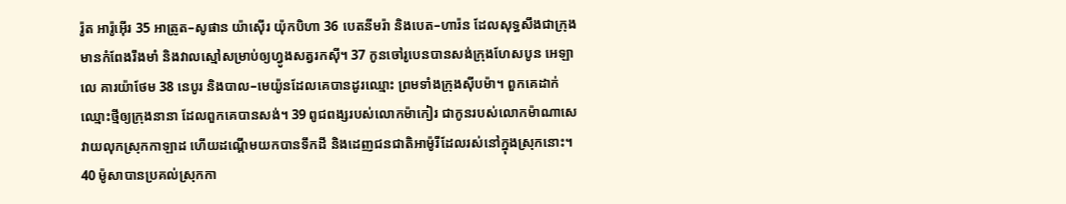រ៉ូត អារ៉ូអ៊ើរ 35 អាត្រូត–សូផាន យ៉ាស៊ើរ យ៉ុកបិហា 36 បេតនីមរ៉ា និងបេត–ហារ៉ន ដែលសុទ្ធសឹងជាក្រុងមានកំពែងរឹងមាំ និងវាលស្មៅសម្រាប់ឲ្យហ្វូងសត្វរកស៊ី។ 37 កូនចៅរូបេនបានសង់ក្រុងហែសបូន អេឡាលេ គារយ៉ាថែម 38 នេបូរ និងបាល–មេយ៉ូនដែលគេបានដូរឈ្មោះ ព្រមទាំងក្រុងស៊ីបម៉ា។ ពួកគេដាក់ឈ្មោះថ្មីឲ្យក្រុងនានា ដែលពួកគេបានសង់។ 39 ពូជពង្សរបស់លោកម៉ាកៀរ ជាកូនរបស់លោកម៉ាណាសេ វាយលុកស្រុកកាឡាដ ហើយដណ្តើមយកបានទឹកដី និងដេញជនជាតិអាម៉ូរីដែលរស់នៅក្នុងស្រុកនោះ។ 40 ម៉ូសាបានប្រគល់ស្រុកកា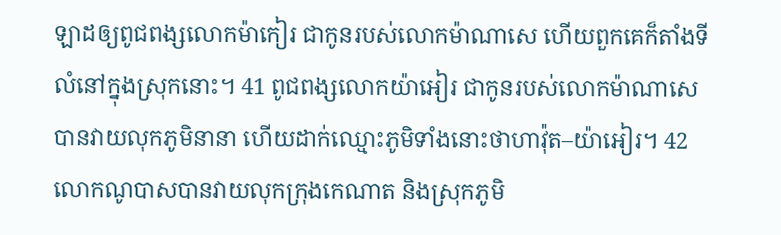ឡាដឲ្យពូជពង្សលោកម៉ាកៀរ ជាកូនរបស់លោកម៉ាណាសេ ហើយពួកគេក៏តាំងទីលំនៅក្នុងស្រុកនោះ។ 41 ពូជពង្សលោកយ៉ាអៀរ ជាកូនរបស់លោកម៉ាណាសេ បានវាយលុកភូមិនានា ហើយដាក់ឈ្មោះភូមិទាំងនោះថាហាវ៉ុត–យ៉ាអៀរ។ 42 លោកណូបាសបានវាយលុកក្រុងកេណាត និងស្រុកភូមិ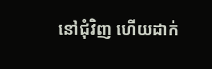នៅជុំវិញ ហើយដាក់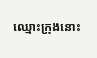ឈ្មោះក្រុងនោះ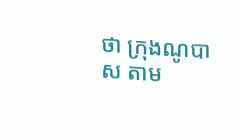ថា ក្រុងណូបាស តាម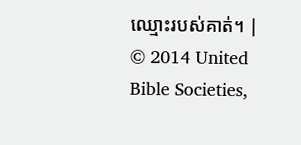ឈ្មោះរបស់គាត់។ |
© 2014 United Bible Societies,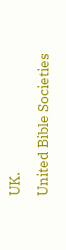UK.
United Bible Societies